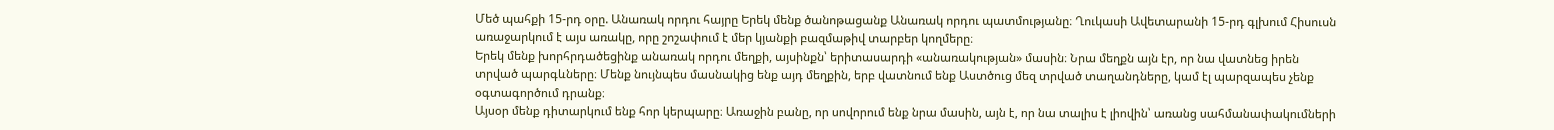Մեծ պահքի 15-րդ օրը. Անառակ որդու հայրը Երեկ մենք ծանոթացանք Անառակ որդու պատմությանը։ Ղուկասի Ավետարանի 15-րդ գլխում Հիսուսն առաջարկում է այս առակը, որը շոշափում է մեր կյանքի բազմաթիվ տարբեր կողմերը։
Երեկ մենք խորհրդածեցինք անառակ որդու մեղքի, այսինքն՝ երիտասարդի «անառակության» մասին։ Նրա մեղքն այն էր, որ նա վատնեց իրեն տրված պարգևները։ Մենք նույնպես մասնակից ենք այդ մեղքին, երբ վատնում ենք Աստծուց մեզ տրված տաղանդները, կամ էլ պարզապես չենք օգտագործում դրանք։
Այսօր մենք դիտարկում ենք հոր կերպարը։ Առաջին բանը, որ սովորում ենք նրա մասին, այն է, որ նա տալիս է լիովին՝ առանց սահմանափակումների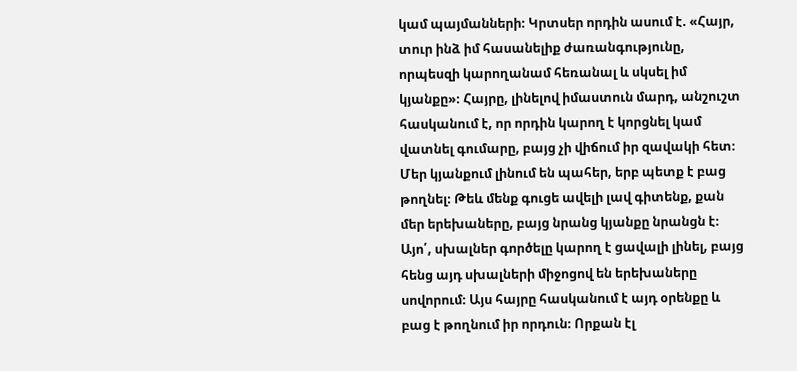կամ պայմանների։ Կրտսեր որդին ասում է. «Հայր, տուր ինձ իմ հասանելիք ժառանգությունը, որպեսզի կարողանամ հեռանալ և սկսել իմ կյանքը»։ Հայրը, լինելով իմաստուն մարդ, անշուշտ հասկանում է, որ որդին կարող է կորցնել կամ վատնել գումարը, բայց չի վիճում իր զավակի հետ։ Մեր կյանքում լինում են պահեր, երբ պետք է բաց թողնել։ Թեև մենք գուցե ավելի լավ գիտենք, քան մեր երեխաները, բայց նրանց կյանքը նրանցն է։ Այո՛, սխալներ գործելը կարող է ցավալի լինել, բայց հենց այդ սխալների միջոցով են երեխաները սովորում։ Այս հայրը հասկանում է այդ օրենքը և բաց է թողնում իր որդուն։ Որքան էլ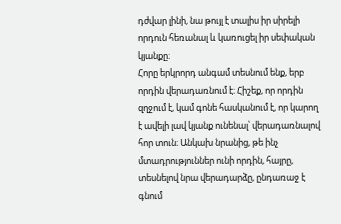դժվար լինի, նա թույլ է տալիս իր սիրելի որդուն հեռանալ և կառուցել իր սեփական կյանքը։
Հորը երկրորդ անգամ տեսնում ենք, երբ որդին վերադառնում է։ Հիշեք, որ որդին զղջում է, կամ գոնե հասկանում է, որ կարող է ավելի լավ կյանք ունենալ՝ վերադառնալով հոր տուն։ Անկախ նրանից, թե ինչ մտադրություններ ունի որդին, հայրը, տեսնելով նրա վերադարձը, ընդառաջ է գնում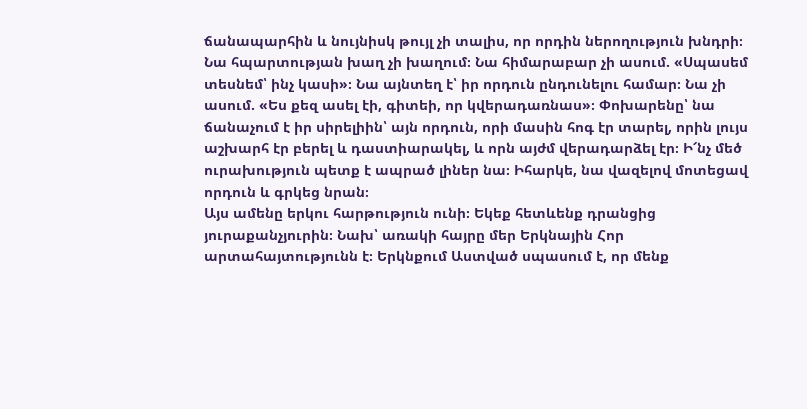ճանապարհին և նույնիսկ թույլ չի տալիս, որ որդին ներողություն խնդրի։ Նա հպարտության խաղ չի խաղում։ Նա հիմարաբար չի ասում. «Սպասեմ տեսնեմ՝ ինչ կասի»։ Նա այնտեղ է՝ իր որդուն ընդունելու համար։ Նա չի ասում. «Ես քեզ ասել էի, գիտեի, որ կվերադառնաս»։ Փոխարենը՝ նա ճանաչում է իր սիրելիին՝ այն որդուն, որի մասին հոգ էր տարել, որին լույս աշխարհ էր բերել և դաստիարակել, և որն այժմ վերադարձել էր։ Ի՜նչ մեծ ուրախություն պետք է ապրած լիներ նա։ Իհարկե, նա վազելով մոտեցավ որդուն և գրկեց նրան։
Այս ամենը երկու հարթություն ունի։ Եկեք հետևենք դրանցից յուրաքանչյուրին։ Նախ՝ առակի հայրը մեր Երկնային Հոր արտահայտությունն է։ Երկնքում Աստված սպասում է, որ մենք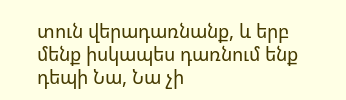տուն վերադառնանք, և երբ մենք իսկապես դառնում ենք դեպի Նա, Նա չի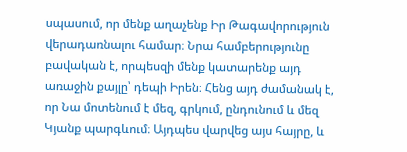սպասում, որ մենք աղաչենք Իր Թագավորություն վերադառնալու համար։ Նրա համբերությունը բավական է, որպեսզի մենք կատարենք այդ առաջին քայլը՝ դեպի Իրեն։ Հենց այդ ժամանակ է, որ Նա մոտենում է մեզ, գրկում, ընդունում և մեզ Կյանք պարգևում։ Այդպես վարվեց այս հայրը, և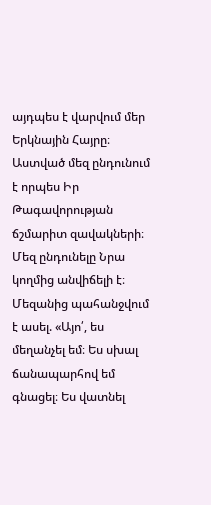այդպես է վարվում մեր Երկնային Հայրը։
Աստված մեզ ընդունում է որպես Իր Թագավորության ճշմարիտ զավակների։ Մեզ ընդունելը Նրա կողմից անվիճելի է։ Մեզանից պահանջվում է ասել. «Այո՛, ես մեղանչել եմ։ Ես սխալ ճանապարհով եմ գնացել։ Ես վատնել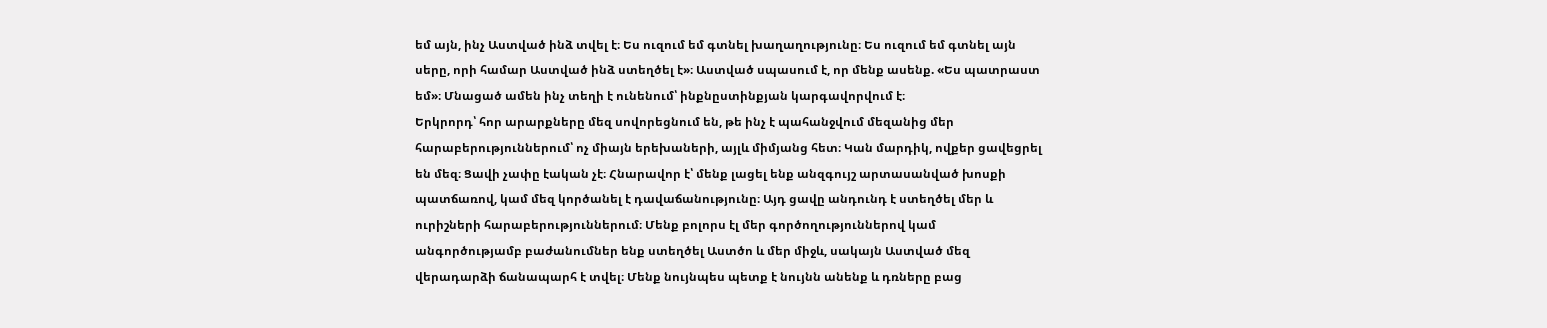եմ այն, ինչ Աստված ինձ տվել է։ Ես ուզում եմ գտնել խաղաղությունը։ Ես ուզում եմ գտնել այն սերը, որի համար Աստված ինձ ստեղծել է»։ Աստված սպասում է, որ մենք ասենք. «Ես պատրաստ եմ»։ Մնացած ամեն ինչ տեղի է ունենում՝ ինքնըստինքյան կարգավորվում է։
Երկրորդ՝ հոր արարքները մեզ սովորեցնում են, թե ինչ է պահանջվում մեզանից մեր հարաբերություններում՝ ոչ միայն երեխաների, այլև միմյանց հետ։ Կան մարդիկ, ովքեր ցավեցրել են մեզ։ Ցավի չափը էական չէ։ Հնարավոր է՝ մենք լացել ենք անզգույշ արտասանված խոսքի պատճառով, կամ մեզ կործանել է դավաճանությունը։ Այդ ցավը անդունդ է ստեղծել մեր և ուրիշների հարաբերություններում։ Մենք բոլորս էլ մեր գործողություններով կամ անգործությամբ բաժանումներ ենք ստեղծել Աստծո և մեր միջև, սակայն Աստված մեզ վերադարձի ճանապարհ է տվել։ Մենք նույնպես պետք է նույնն անենք և դռները բաց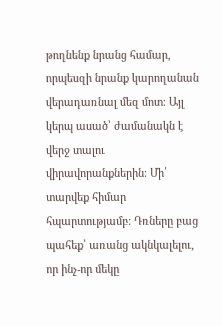թողնենք նրանց համար, որպեսզի նրանք կարողանան վերադառնալ մեզ մոտ։ Այլ կերպ ասած՝ ժամանակն է վերջ տալու վիրավորանքներին։ Մի՛ տարվեք հիմար հպարտությամբ։ Դռները բաց պահեք՝ առանց ակնկալելու, որ ինչ-որ մեկը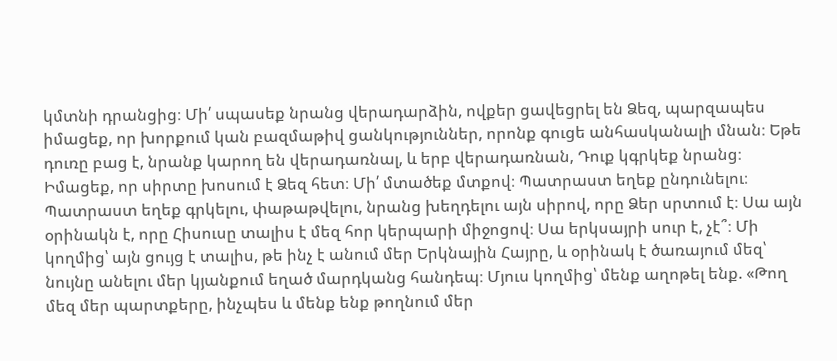կմտնի դրանցից։ Մի՛ սպասեք նրանց վերադարձին, ովքեր ցավեցրել են Ձեզ, պարզապես իմացեք, որ խորքում կան բազմաթիվ ցանկություններ, որոնք գուցե անհասկանալի մնան։ Եթե դուռը բաց է, նրանք կարող են վերադառնալ, և երբ վերադառնան, Դուք կգրկեք նրանց։
Իմացեք, որ սիրտը խոսում է Ձեզ հետ։ Մի՛ մտածեք մտքով։ Պատրաստ եղեք ընդունելու։ Պատրաստ եղեք գրկելու, փաթաթվելու, նրանց խեղդելու այն սիրով, որը Ձեր սրտում է։ Սա այն օրինակն է, որը Հիսուսը տալիս է մեզ հոր կերպարի միջոցով։ Սա երկսայրի սուր է, չէ՞։ Մի կողմից՝ այն ցույց է տալիս, թե ինչ է անում մեր Երկնային Հայրը, և օրինակ է ծառայում մեզ՝ նույնը անելու մեր կյանքում եղած մարդկանց հանդեպ։ Մյուս կողմից՝ մենք աղոթել ենք. «Թող մեզ մեր պարտքերը, ինչպես և մենք ենք թողնում մեր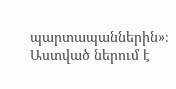պարտապաններին»։ Աստված ներում է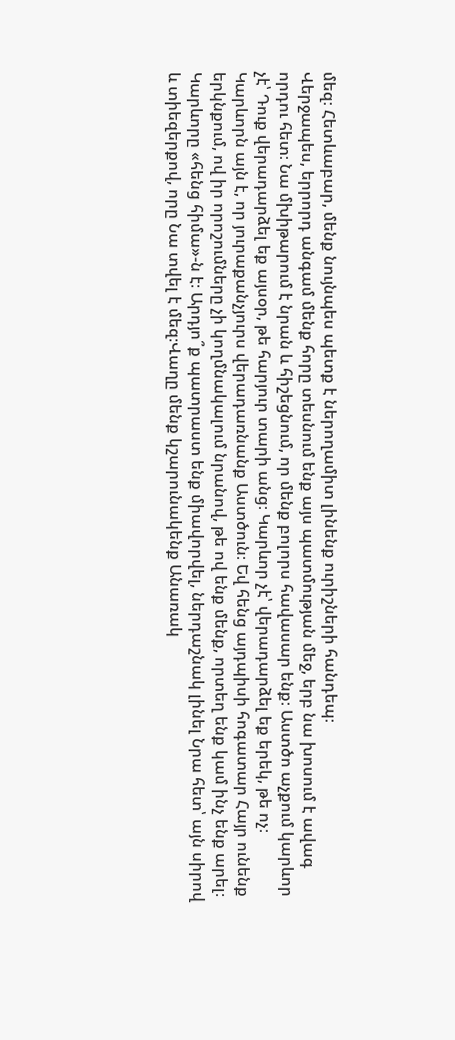մեզ։ Հետևաբար, մենք նույնպես պետք է ներողամիտ լինենք ուրիշների հանդեպ։
Վերջապես, երրորդ անգամ մենք հորը տեսնում ենք այս պատմության մեջ, երբ նա խոսում է ավագ որդու հետ։ Նա մխիթարում է նրան և հիշեցնում, որ մենք բոլորս հավասար ենք։ Աստծո աչքում կարևոր չէ՝ Դուք վերադարձել եք այսօր, թե հարյուր տարի անց։ Կարևոր չէ՝ վերադարձել եք երեկ, թե ոչ։ Կարևորն այն է, որ յուրաքանչյուրս վերադառնանք Աստծուն։ Եվ հենց այդպիսի հոգատար Հայր ունենք երկնքում, ով իր որոշումները չի կողմնակալում նրանով, թե ով ենք մենք, որտեղ ենք կամ ինչ ենք արել։ Կարևորը «հենց հիմա»-ն է։ Արդյո՞ք պատրաստ ենք միավորվել, ներդաշնակ լինել Նրա հետ՝ այն սիրով և տիեզերքով, որը Նա տվել է մեզ։Վաղը մենք կշարունակենք Անառակ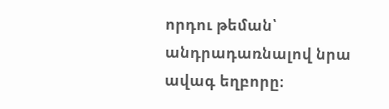որդու թեման՝ անդրադառնալով նրա ավագ եղբորը։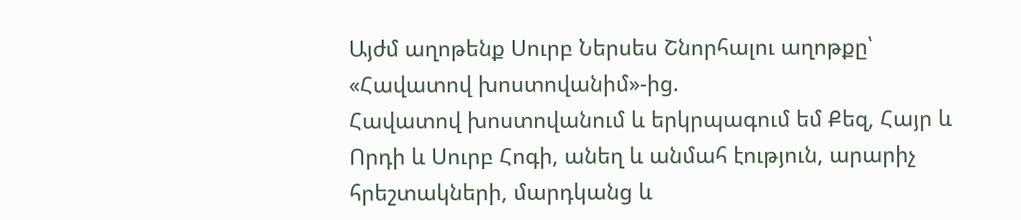Այժմ աղոթենք Սուրբ Ներսես Շնորհալու աղոթքը՝ «Հավատով խոստովանիմ»-ից.
Հավատով խոստովանում և երկրպագում եմ Քեզ, Հայր և Որդի և Սուրբ Հոգի, անեղ և անմահ էություն, արարիչ հրեշտակների, մարդկանց և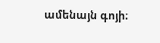ամենայն գոյի։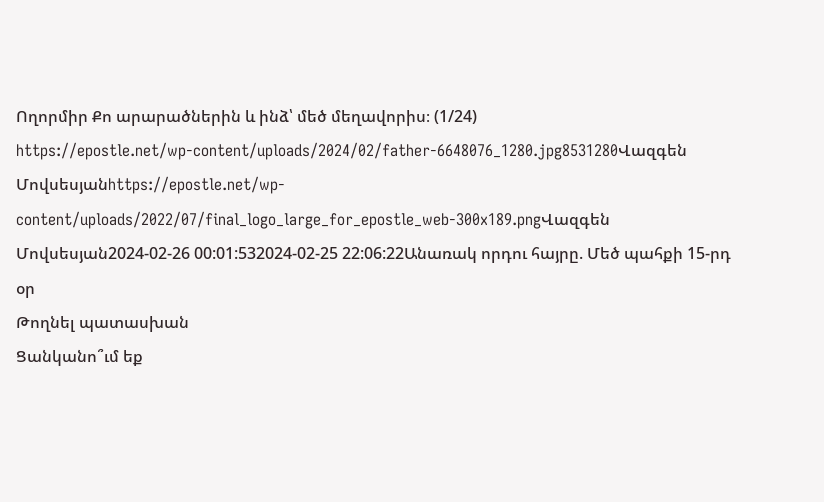Ողորմիր Քո արարածներին և ինձ՝ մեծ մեղավորիս։ (1/24)
https://epostle.net/wp-content/uploads/2024/02/father-6648076_1280.jpg8531280Վազգեն Մովսեսյանhttps://epostle.net/wp-content/uploads/2022/07/final_logo_large_for_epostle_web-300x189.pngՎազգեն Մովսեսյան2024-02-26 00:01:532024-02-25 22:06:22Անառակ որդու հայրը. Մեծ պահքի 15-րդ օր
Թողնել պատասխան
Ցանկանո՞ւմ եք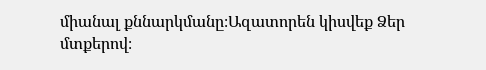միանալ քննարկմանը։Ազատորեն կիսվեք Ձեր մտքերով։